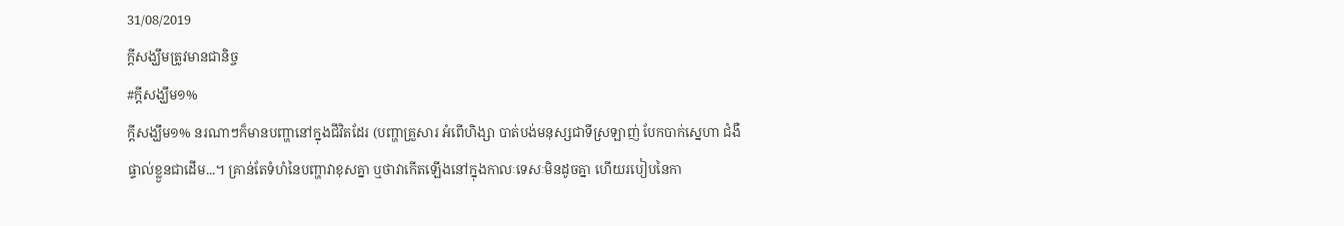31/08/2019
ក្តីសង្ឃឹមត្រូវមានជានិច្ច
#ក្តីសង្ឃឹម១%
ក្តីសង្ឃឹម១% នរណាៗក៏មានបញ្ហានៅក្នុងជីវិតដែរ (បញ្ហាគ្រួសារ អំពើហិង្សា បាត់បង់មនុស្សជាទីស្រឡាញ់ បែកបាក់ស្នេហា ជំងឺផ្ទាល់ខ្លួនជាដើម...។ គ្រាន់តែទំហំនៃបញ្ហាវាខុសគ្នា ឬថាវាកើតឡើងនៅក្នុងកាលៈទេសៈមិនដូចគ្នា ហើយរបៀបនៃកា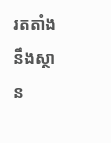រតតាំងនឹងស្ថាន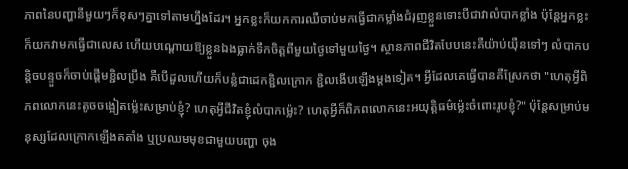ភាពនៃបញ្ហានីមួយៗក៏ខុសៗគ្នាទៅតាមហ្នឹងដែរ។ អ្នកខ្លះក៏យកការឈឺចាប់មកធ្វើជាកម្លាំងជំរុញខ្លួនទោះបីជាវាលំបាកខ្លាំង ប៉ុន្តែអ្នកខ្លះក៏យកវាមកធ្វើជាលេស ហើយបណ្ដោយឱ្យខ្លួនឯងធ្លាក់ទឹកចិត្តពីមួយថ្ងៃទៅមួយថ្ងៃ។ ស្ថានភាពជីវិតបែបនេះគឺយ៉ាប់យ៉ឺនទៅៗ លំបាកបន្ដិចបន្ទួចក៏ចាប់ផ្ដើមខ្ជិលប្រឹង គឺបើដួលហើយក៏បន្លំជាដេកខ្ជិលក្រោក ខ្ជិលងើបឡើងម្ដងទៀត។ អ្វីដែលគេធ្វើបានគឺស្រែកថា "ហេតុអ្វីពិភពលោកនេះតូចចង្អៀតម្ល៉េះសម្រាប់ខ្ញុំ? ហេតុអ្វីជីវិតខ្ញុំលំបាកម្ល៉េះ? ហេតុអ្វីក៏ពិភពលោកនេះអយុត្ដិធម៌ម្ល៉េះចំពោះរូបខ្ញុំ?" ប៉ុន្តែសម្រាប់មនុស្សដែលក្រោកឡើងតតាំង ឬប្រឈមមុខជាមួយបញ្ហា ចុង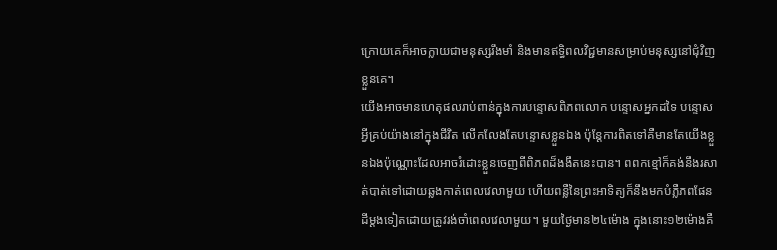ក្រោយគេក៏អាចក្លាយជាមនុស្សរឹងមាំ និងមានឥទ្ធិពលវិជ្ជមានសម្រាប់មនុស្សនៅជុំវិញខ្លួនគេ។
យើងអាចមានហេតុផលរាប់ពាន់ក្នុងការបន្ទោសពិភពលោក បន្ទោសអ្នកដទៃ បន្ទោសអ្វីគ្រប់យ៉ាងនៅក្នុងជីវិត លើកលែងតែបន្ទោសខ្លួនឯង ប៉ុន្តែការពិតទៅគឺមានតែយើងខ្លួនឯងប៉ុណ្ណោះដែលអាចរំដោះខ្លួនចេញពីពិភពដ៏ងងឹតនេះបាន។ ពពកខ្មៅក៏គង់នឹងរសាត់បាត់ទៅដោយឆ្លងកាត់ពេលវេលាមួយ ហើយពន្លឺនៃព្រះអាទិត្យក៏នឹងមកបំភ្លឺភពផែនដីម្តងទៀតដោយត្រូវរង់ចាំពេលវេលាមួយ។ មួយថ្ងៃមាន២៤ម៉ោង ក្នុងនោះ១២ម៉ោងគឺ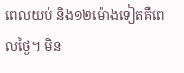ពេលយប់ និង១២ម៉ោងទៀតគឺពេលថ្ងៃ។ មិន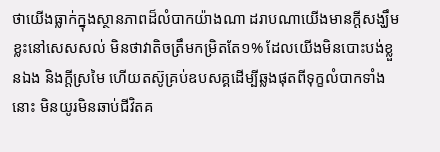ថាយើងធ្លាក់ក្នុងស្ថានភាពដ៏លំបាកយ៉ាងណា ដរាបណាយើងមានក្តីសង្ឃឹមខ្លះនៅសេសសល់ មិនថាវាតិចត្រឹមកម្រិតតែ១% ដែលយើងមិនបោះបង់ខ្លួនឯង និងក្តីស្រមៃ ហើយតស៊ូគ្រប់ឧបសគ្គដើម្បីឆ្លងផុតពីទុក្ខលំបាកទាំងនោះ មិនយូរមិនឆាប់ជីវិតគ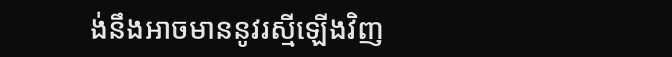ង់នឹងអាចមាននូវរស្មីឡើងវិញ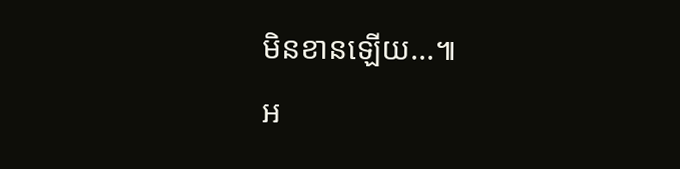មិនខានឡើយ...៕
អ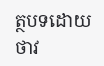ត្ថបទដោយថាវ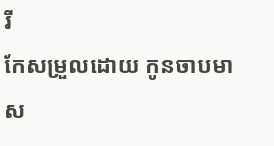រី
កែសម្រួលដោយ កូនចាបមាស